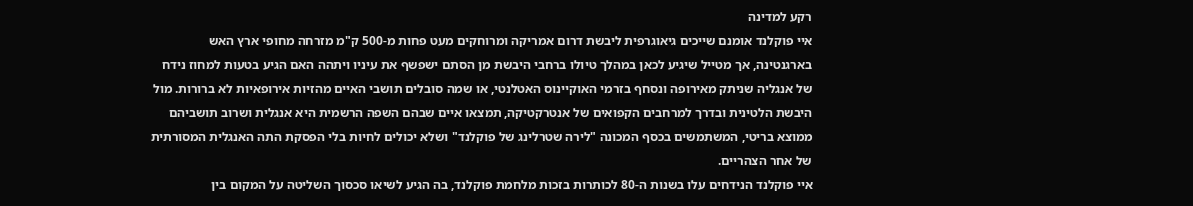רקע למדינה
איי פוקלנד אומנם שייכים גיאוגרפית ליבשת דרום אמריקה ומרוחקים מעט פחות מ-500 ק"מ מזרחה מחופי ארץ האש בארגנטינה, אך מטייל שיגיע לכאן במהלך טיולו ברחבי היבשת מן הסתם ישפשף את עיניו ויתהה האם הגיע בטעות למחוז נידח של אנגליה שניתק מאירופה ונסחף בזרמי האוקיינוס האטלנטי, או שמה סובלים תושבי האיים מהזיות אירופאיות לא ברורות. מול היבשת הלטינית ובדרך למרחבים הקפואים של אנטרקטיקה, תמצאו איים שבהם השפה הרשמית היא אנגלית ושרוב תושביהם ממוצא בריטי, המשתמשים בכסף המכונה "לירה שטרלינג של פוקלנד" ושלא יכולים לחיות בלי הפסקת התה האנגלית המסורתית של אחר הצהריים.
איי פוקלנד הנידחים עלו בשנות ה-80 לכותרות בזכות מלחמת פוקלנד, בה הגיע לשיאו סכסוך השליטה על המקום בין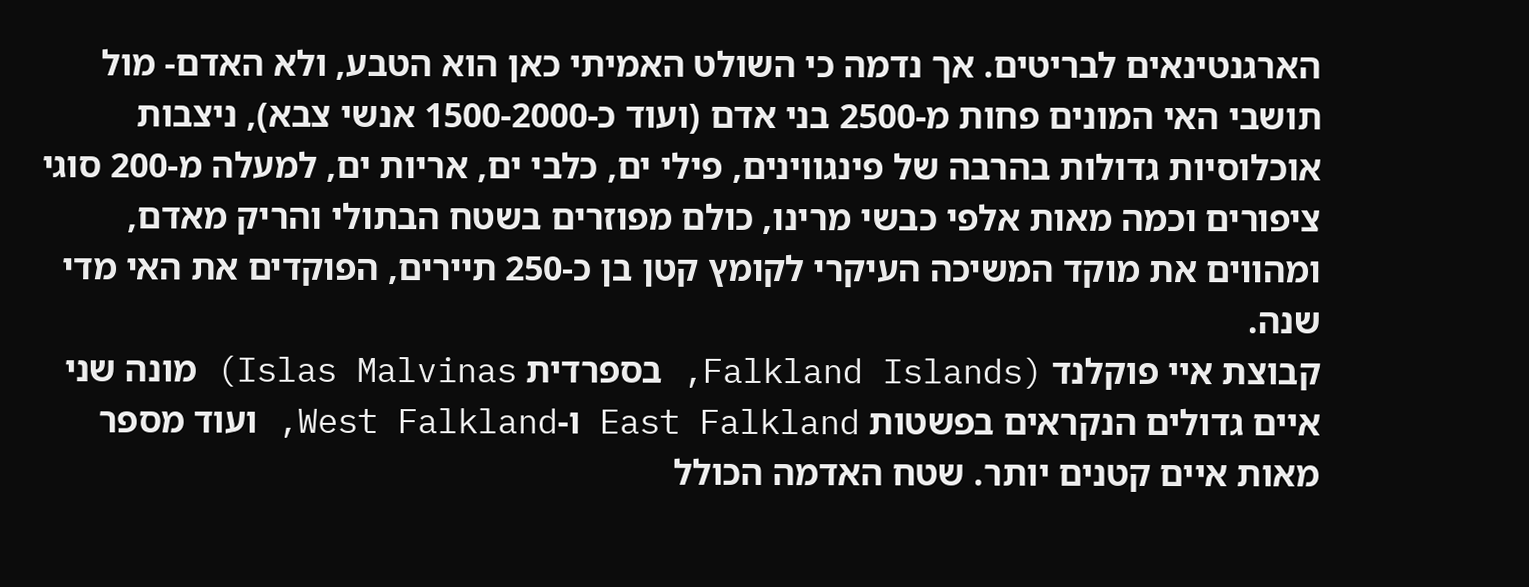הארגנטינאים לבריטים. אך נדמה כי השולט האמיתי כאן הוא הטבע, ולא האדם- מול תושבי האי המונים פחות מ-2500 בני אדם (ועוד כ-1500-2000 אנשי צבא), ניצבות אוכלוסיות גדולות בהרבה של פינגווינים, פילי ים, כלבי ים, אריות ים, למעלה מ-200 סוגי ציפורים וכמה מאות אלפי כבשי מרינו, כולם מפוזרים בשטח הבתולי והריק מאדם, ומהווים את מוקד המשיכה העיקרי לקומץ קטן בן כ-250 תיירים, הפוקדים את האי מדי שנה.
קבוצת איי פוקלנד (Falkland Islands, בספרדית Islas Malvinas) מונה שני איים גדולים הנקראים בפשטות East Falkland ו-West Falkland, ועוד מספר מאות איים קטנים יותר. שטח האדמה הכולל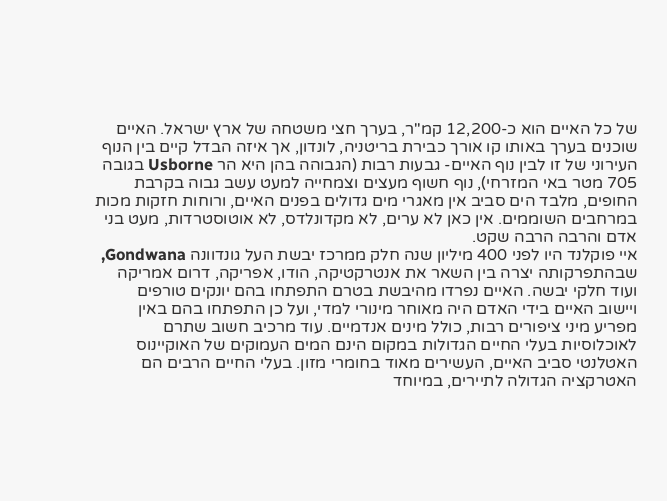של כל האיים הוא כ-12,200 קמ"ר, בערך חצי משטחה של ארץ ישראל. האיים שוכנים בערך באותו קו אורך כבירת בריטניה, לונדון, אך איזה הבדל קיים בין הנוף העירוני של זו לבין נוף האיים- גבעות רבות (הגבוהה בהן היא הר Usborne בגובה 705 מטר באי המזרחי), נוף חשוף מעצים וצמחייה למעט עשב גבוה בקרבת החופים, מלבד הים סביב אין מאגרי מים גדולים בפנים האיים, ורוחות חזקות מכות במרחבים השוממים. אין כאן לא ערים, לא מקדונלדס, לא אוטוסטרדות, מעט בני אדם והרבה הרבה שקט.
איי פוקלנד היו לפני 400 מיליון שנה חלק ממרכז יבשת העל גונדוונה Gondwana, שבהתפרקותה יצרה בין השאר את אנטרקטיקה, הודו, אפריקה, דרום אמריקה ועוד חלקי יבשה. האיים נפרדו מהיבשת בטרם התפתחו בהם יונקים טורפים ויישוב האיים בידי האדם היה מאוחר מינורי למדי, ועל כן התפתחו בהם באין מפריע מיני ציפורים רבות, כולל מינים אנדמיים. עוד מרכיב חשוב שתרם לאוכלוסיות בעלי החיים הגדולות במקום הינם המים העמוקים של האוקיינוס האטלנטי סביב האיים, העשירים מאוד בחומרי מזון. בעלי החיים הרבים הם האטרקציה הגדולה לתיירים, במיוחד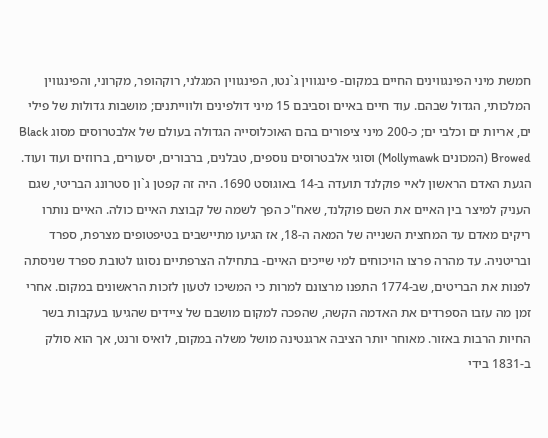חמשת מיני הפינגווינים החיים במקום- פינגווין ג`נטו, הפינגווין המגלני, רוקהופר, מקרוני, והפינגווין המלכותי, הגדול שבהם. עוד חיים באיים וסביבם 15 מיני דולפינים ולווייתנים; מושבות גדולות של פילי ים, אריות ים וכלבי ים; כ-200 מיני ציפורים בהם האוכלוסייה הגדולה בעולם של אלבטרוסים מסוג Black Browed (המכונים Mollymawk) וסוגי אלבטרוסים נוספים, טבלנים, ברבורים, יסעורים, ברווזים ועוד ועוד.
הגעת האדם הראשון לאיי פוקלנד תועדה ב-14 באוגוסט 1690. היה זה קפטן ג`ון סטרונג הבריטי, שגם העניק למיצר בין האיים את השם פוקלנד, שאח"כ הפך לשמה של קבוצת האיים כולה. האיים נותרו ריקים מאדם עד המחצית השנייה של המאה ה-18, אז הגיעו מתיישבים בטיפטופים מצרפת, ספרד ובריטניה. עד מהרה פרצו הויכוחים למי שייכים האיים- בתחילה הצרפתיים נסוגו לטובת ספרד שניסתה לפנות את הבריטים, שב-1774 התפנו מרצונם למרות כי המשיכו לטעון לזכות הראשונים במקום. אחרי זמן מה עזבו הספרדים את האדמה הקשה, שהפכה למקום מושבם של ציידים שהגיעו בעקבות בשר החיות הרבות באזור. מאוחר יותר הציבה ארגנטינה מושל משלה במקום, לואיס ורנט, אך הוא סולק ב-1831 בידי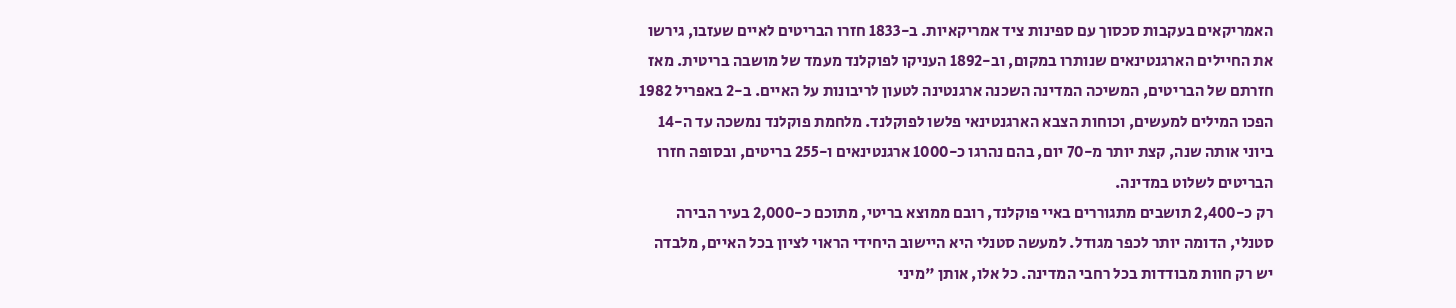האמריקאים בעקבות סכסוך עם ספינות ציד אמריקאיות. ב-1833 חזרו הבריטים לאיים שעזבו, גירשו את החיילים הארגנטינאים שנותרו במקום, וב-1892 העניקו לפוקלנד מעמד של מושבה בריטית. מאז חזרתם של הבריטים, המשיכה המדינה השכנה ארגנטינה לטעון לריבונות על האיים. ב-2 באפריל 1982 הפכו המילים למעשים, וכוחות הצבא הארגנטינאי פלשו לפוקלנד. מלחמת פוקלנד נמשכה עד ה-14 ביוני אותה שנה, קצת יותר מ-70 יום, בהם נהרגו כ-1000 ארגנטינאים ו-255 בריטים, ובסופה חזרו הבריטים לשלוט במדינה.
רק כ-2,400 תושבים מתגוררים באיי פוקלנד, רובם ממוצא בריטי, מתוכם כ-2,000 בעיר הבירה סטנלי, הדומה יותר לכפר מגודל. למעשה סטנלי היא היישוב היחידי הראוי לציון בכל האיים, מלבדה יש רק חוות מבודדות בכל רחבי המדינה. כל אלו, אותן "מיני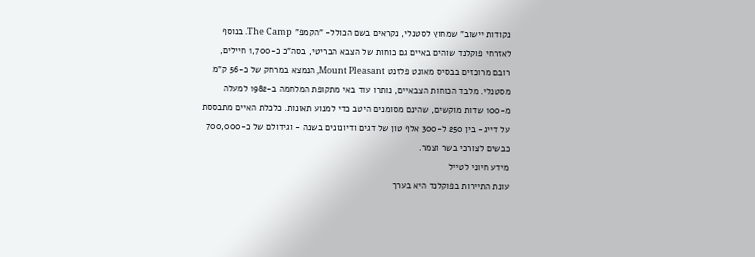נקודות יישוב" שמחוץ לסטנלי, נקראים בשם הכולל- "הקמפ" The Camp. בנוסף לאזרחי פוקלנד שוהים באיים גם כוחות של הצבא הבריטי, בסה"כ כ-1,700 חיילים, רובם מרוכזים בבסיס מאונט פלזנט Mount Pleasant, הנמצא במרחק של כ-56 ק"מ מסטנלי. מלבד הכוחות הצבאיים, נותרו עוד באי מתקופת המלחמה ב-1982 למעלה מ-100 שדות מוקשים, שהינם מסומנים היטב כדי למנוע תאונות. כלכלת האיים מתבססת על דייג- בין 250 ל-300 אלף טון של דגים ודיונונים בשנה - וגידולם של כ-700,000 כבשים לצורכי בשר וצמר.
מידע חיוני לטייל
עונת התיירות בפוקלנד היא בערך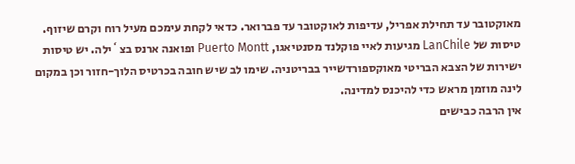מאוקטובר עד תחילת אפריל, עדיפות לאוקטובר עד פברואר. כדאי לקחת עימכם מעיל רוח וקרם שיזוף.
טיסות של LanChile מגיעות לאיי פוקלנד מסנטיאגו, Puerto Montt ופואנה ארנס בצ`ילה. יש טיסות ישירות של הצבא הבריטי מאוקספורדשייר בבריטניה. שימו לב שיש חובה בכרטיס הלוך-חזור וכן במקום לינה מוזמן מראש כדי להיכנס למדינה.
אין הרבה כבישים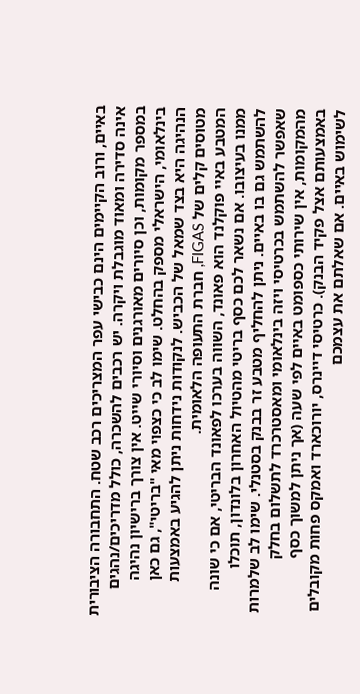באיים, ורוב הקיימים הינם כבישי עפר המצריכים רכב שטח. התחבורה הציבורית אינה סדירה ומאוד מוגבלת ויקרה. יש רכבים להשכרה, כולל מדריכים/נהגים במספר מקומות, וכן סיורים מאורגנים וסיורי שייט. אין צורך ברישיון נהיגה בינלאומי, הישראלי מספק בהחלט. שימו לב כי כצפוי מאי "בריטי", גם כאן הנהיגה היא בצד שמאל של הכביש. לנקודות נידחות ניתן להגיע באמצעות מטוסים קלים של FIGAS, חברת התעופה הלאומית.
המטבע באיי פוקלנד הוא פאונד, השווה בערכו לפאונד הבריטי, אם כי שונה ממנו בעיצובו. אם נשאר לכם כסף בריטי מהטיול האחרון בלונדון, תוכלו להשתמש גם בו באיים. ניתן להחליף מטבע זר בבנק בסטנלי. שימו לב שלמרות שאפשר להשתמש בכרטיסי ויזה בינלאומי ומאסטרכרד לתשלום בחלק מהמקומות, אין שירותי כספומט באיים לפי שעה (אך ניתן למשוך כסף באמצעותם אצל פקיד הבנק). כרטיסי דיינרס, יורוכארד ואמקס פחות מקובלים לשימוש באיים. אם שאלתם את עצמכם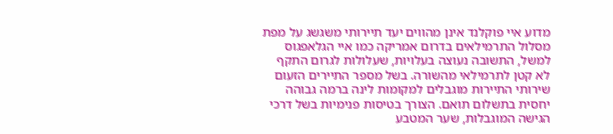מדוע איי פוקלנד אינן מהווים יעד תיירותי משגשג על מפת מסלול התרמילאים בדרום אמריקה כמו איי הגלאפגוס למשל, התשובה נעוצה בעלויות, שעלולות לגרום התקף לא קטן לתרמילאי מהשורה. בשל מספר התיירים הזעום שירותי התיירות מוגבלים למקומות לינה ברמה גבוהה יחסית בתשלום תואם. הצורך בטיסות פנימיות בשל דרכי הגישה המוגבלות, שער המטבע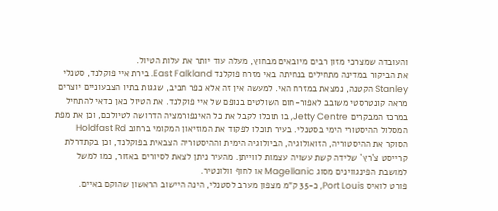והעובדה שמצרכי מזון רבים מיובאים מבחוץ, מעלה עוד יותר את עלות הטיול.
את הביקור במדינה מתחילים בנחיתה באי מזרח פוקלנד East Falkland. בירת איי פוקלנד, סטנלי Stanley הקטנה, נמצאת במזרח האי. למעשה אין זה אלא כפר חביב, שגגות בתיו הצבעוניים יוצרים מראה קונטרסטי משובב לאפור-חום השולטים בנופם של איי פוקלנד. את הטיול כאן כדאי להתחיל במרכז המבקרים Jetty Centre, בו תוכלו לקבל את כל האינפורמציה הדרושה לטיולכם, וכן את מפת המסלול ההיסטורי הימי בסטנלי. בעיר תוכלו לפקוד את המוזיאון המקומי ברחוב Holdfast Rd הסוקר את ההיסטוריה, הזואולוגיה, הביולוגיה הימית וההיסטוריה הצבאית בפוקלנד, וכן בקתדרלת קרייסט צ`רץ` שלידה קשת עשויה עצמות לווייתן. מהעיר ניתן לצאת לסיורים באזור, כמו למשל למושבת הפינגווינים מסוג Magellanic או לחוף וולונטיר.
פורט לואיס Port Louis, כ-35 ק"מ מצפון מערב לסטנלי, הינה היישוב הראשון שהוקם באיים.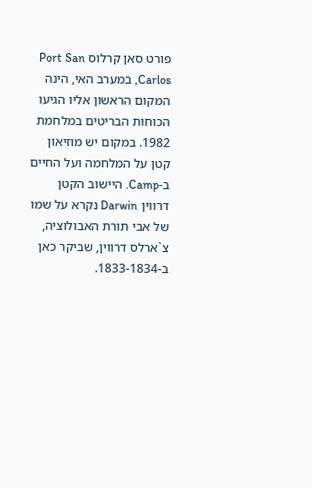פורט סאן קרלוס Port San Carlos, במערב האי, הינה המקום הראשון אליו הגיעו הכוחות הבריטים במלחמת 1982. במקום יש מוזיאון קטן על המלחמה ועל החיים ב-Camp. היישוב הקטן דרווין Darwin נקרא על שמו של אבי תורת האבולוציה, צ`ארלס דרווין, שביקר כאן ב-1833-1834.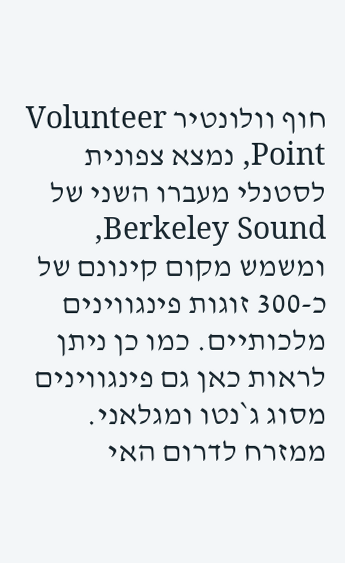חוף וולונטיר Volunteer Point, נמצא צפונית לסטנלי מעברו השני של Berkeley Sound, ומשמש מקום קינונם של כ-300 זוגות פינגווינים מלכותיים. כמו כן ניתן לראות כאן גם פינגווינים מסוג ג`נטו ומגלאני. ממזרח לדרום האי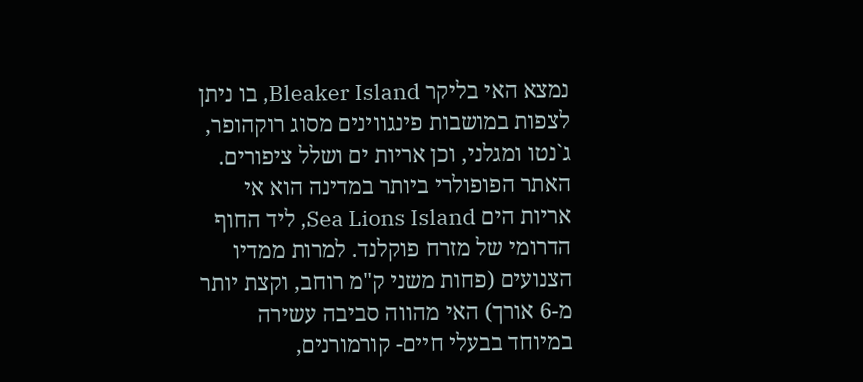נמצא האי בליקר Bleaker Island, בו ניתן לצפות במושבות פינגווינים מסוג רוקהופר, ג`נטו ומגלני, וכן אריות ים ושלל ציפורים. האתר הפופולרי ביותר במדינה הוא אי אריות הים Sea Lions Island, ליד החוף הדרומי של מזרח פוקלנד. למרות ממדיו הצנועים (פחות משני ק"מ רוחב, וקצת יותר מ-6 אורך) האי מהווה סביבה עשירה במיוחד בבעלי חיים- קורמורנים,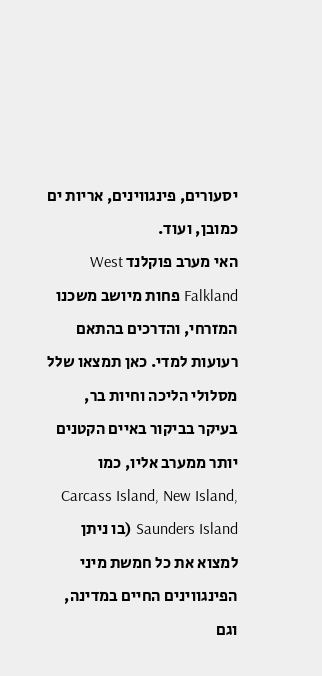יסעורים, פינגווינים, אריות ים כמובן, ועוד.
האי מערב פוקלנד West Falkland פחות מיושב משכנו המזרחי, והדרכים בהתאם רעועות למדי. כאן תמצאו שלל מסלולי הליכה וחיות בר, בעיקר בביקור באיים הקטנים יותר ממערב אליו, כמו Carcass Island, New Island, Saunders Island (בו ניתן למצוא את כל חמשת מיני הפינגווינים החיים במדינה, וגם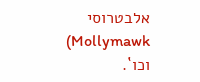אלבטרוסי Mollymawk) וכו`.